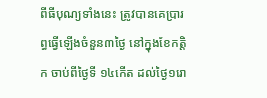ពីធីបុណ្យទាំងនេះ ត្រូវបានគេប្រារព្ធធ្វើឡើងចំនួន៣ថ្ងៃ នៅក្នុងខែកត្តិក ចាប់ពីថ្ងៃទី ១៤កើត ដល់ថ្ងៃ១រោ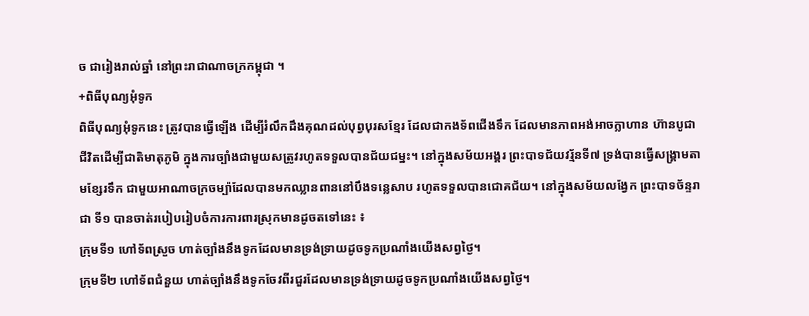ច ជារៀងរាល់ឆ្នាំ នៅព្រះរាជាណាចក្រកម្ពុជា ។
+ពិធីបុណ្យអុំទូក
ពិធីបុណ្យអុំទូកនេះ ត្រូវបានធ្វើឡើង ដើម្បីរំលឹកដឹងគុណដល់បុព្វបុរសខ្មែរ ដែលជាកងទ័ពជើងទឹក ដែលមានភាពអង់អាចក្លាហាន ហ៊ានបូជាជីវិតដើម្បីជាតិមាតុភូមិ ក្នុងការច្បាំងជាមួយសត្រូវរហូតទទួលបានជ័យជម្នះ។ នៅក្នុងសម័យអង្គរ ព្រះបាទជ័យវរ័្មនទី៧ ទ្រង់បានធ្វើសង្រ្គាមតាមខ្សែរទឹក ជាមួយអាណាចក្រចម្ប៉ាដែលបានមកឈ្លានពាននៅបឹងទន្លេសាប រហូតទទួលបានជោគជ័យ។ នៅក្នុងសម័យលង្វែក ព្រះបាទច័ន្ទរាជា ទី១ បានចាត់របៀបរៀបចំការការពារស្រុកមានដូចតទៅនេះ ៖
ក្រុមទី១ ហៅទ័ពស្រួច ហាត់ច្បាំងនឹងទូកដែលមានទ្រង់ទ្រាយដូចទូកប្រណាំងយើងសព្វថ្ងៃ។
ក្រុមទី២ ហៅទ័ពជំនួយ ហាត់ច្បាំងនឹងទូកចែវពីរជួរដែលមានទ្រង់ទ្រាយដូចទូកប្រណាំងយើងសព្វថ្ងៃ។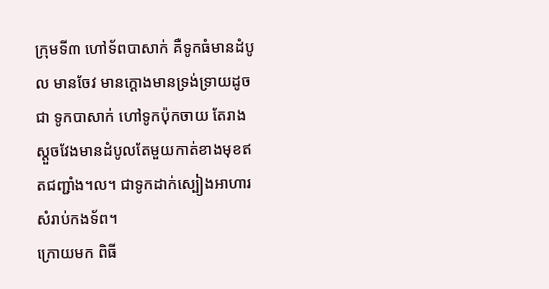ក្រុមទី៣ ហៅទ័ពបាសាក់ គឺទូកធំមានដំបូល មានចែវ មានក្តោងមានទ្រង់ទ្រាយដូចជា ទូកបាសាក់ ហៅទូកប៉ុកចាយ តែរាងស្តួចវែងមានដំបូលតែមួយកាត់ខាងមុខឥតជញ្ជាំង។ល។ ជាទូកដាក់ស្បៀងអាហារសំរាប់កងទ័ព។
ក្រោយមក ពិធី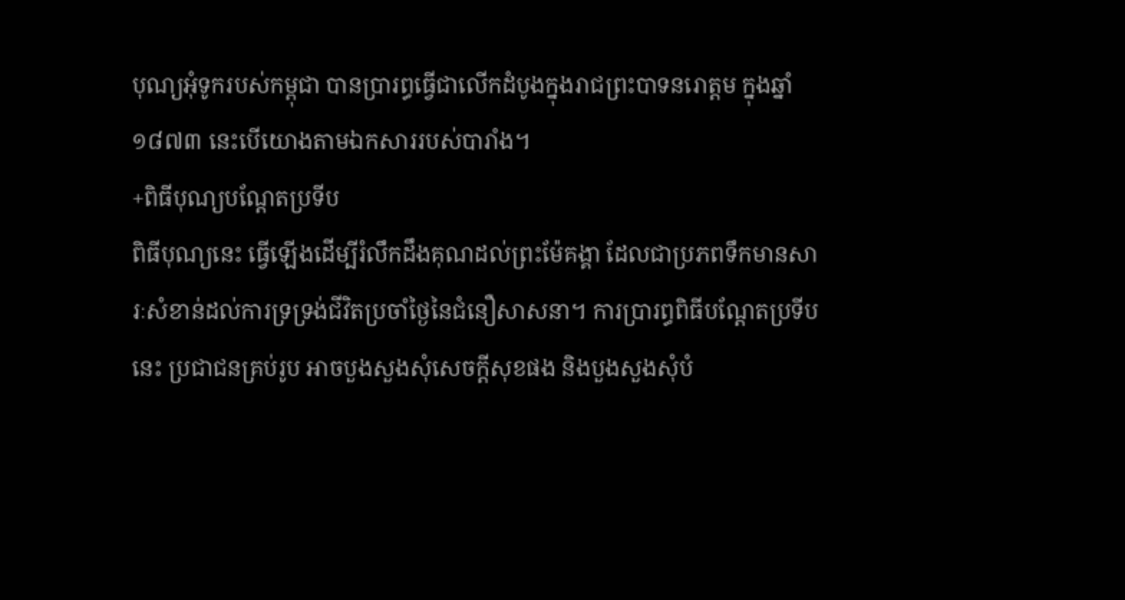បុណ្យអុំទូករបស់កម្ពុជា បានប្រារព្ធធ្វើជាលើកដំបូងក្នុងរាជព្រះបាទនរោត្តម ក្នុងឆ្នាំ១៨៧៣ នេះបើយោងតាមឯកសាររបស់បារាំង។
+ពិធីបុណ្យបណ្តែតប្រទីប
ពិធីបុណ្យនេះ ធ្វើឡើងដើម្បីរំលឹកដឹងគុណដល់ព្រះម៉ែគង្គា ដែលជាប្រភពទឹកមានសារៈសំខាន់ដល់ការទ្រទ្រង់ជីវិតប្រចាំថ្ងៃនៃជំនឿសាសនា។ ការប្រារព្ធពិធីបណ្ដែតប្រទីបនេះ ប្រជាជនគ្រប់រូប អាចបួងសួងសុំសេចក្ដីសុខផង និងបួងសួងសុំបំ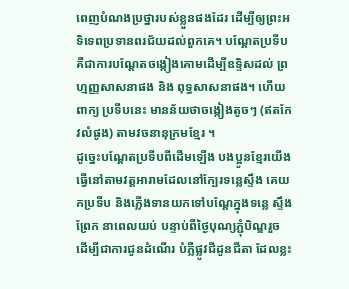ពេញបំណងប្រថ្នារបស់ខ្លួនផងដែរ ដើម្បីឲ្យព្រះអទិទេពប្រទានពរជ័យដល់ពួកគេ។ បណ្ដែតប្រទីប គឺជាការបណ្ដែតចង្កៀងគោមដើម្បីឧទ្ទិសដល់ ព្រហ្មញ្ញសាសនាផង និង ពុទ្ធសាសនាផង។ ហើយពាក្យ ប្រទីបនេះ មានន័យថាចង្កៀងតូចៗ (ឥតកែវលំផូង) តាមវចនានុក្រមខ្មែរ ។
ដូច្នេះបណ្តែតប្រទីបពីដើមឡើង បងប្អូនខ្មែរយើងធ្វើនៅតាមវត្តអារាមដែលនៅក្បែរទន្លេស្ទឹង គេយកប្រទីប និងភ្លើងទានយកទៅបណ្តែក្នុងទន្លេ ស្ទឹង ព្រែក នាពេលយប់ បន្ទាប់ពីថ្ងៃបុណ្យភ្ជុំបិណ្ឌរួច ដើម្បីជាការជូនដំណើរ បំភ្លឺផ្លូវជីដូនជីតា ដែលខ្លះ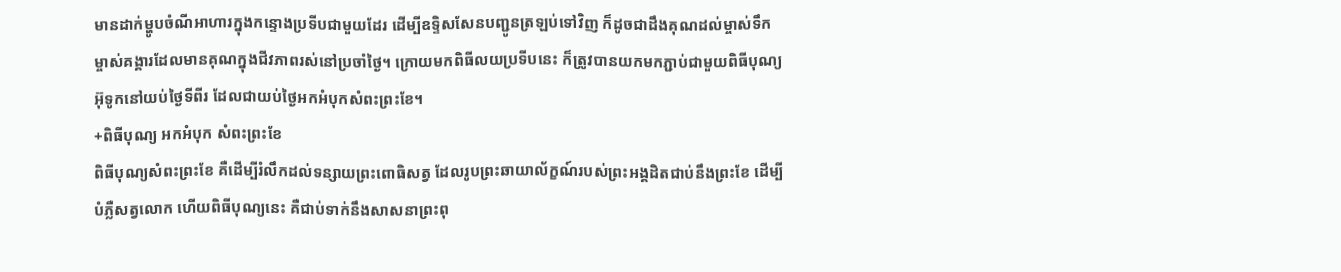មានដាក់ម្ហូបចំណីអាហារក្នុងកន្ទោងប្រទីបជាមួយដែរ ដើម្បីឧទ្ទិសសែនបញ្ជូនត្រឡប់ទៅវិញ ក៏ដូចជាដឹងគុណដល់ម្ចាស់ទឹកម្ចាស់គង្គារដែលមានគុណក្នុងជីវភាពរស់នៅប្រចាំថ្ងៃ។ ក្រោយមកពិធីលយប្រទីបនេះ ក៏ត្រូវបានយកមកភ្ជាប់ជាមួយពិធីបុណ្យអ៊ុទូកនៅយប់ថ្ងៃទីពីរ ដែលជាយប់ថ្ងៃអកអំបុកសំពះព្រះខែ។
+ពិធីបុណ្យ អកអំបុក សំពះព្រះខែ
ពិធីបុណ្យសំពះព្រះខែ គឺដើម្បីរំលឹកដល់ទន្សាយព្រះពោធិសត្វ ដែលរូបព្រះឆាយាល័ក្ខណ៍របស់ព្រះអង្គដិតជាប់នឹងព្រះខែ ដើម្បីបំភ្លឺសត្វលោក ហើយពិធីបុណ្យនេះ គឺជាប់ទាក់នឹងសាសនាព្រះពុ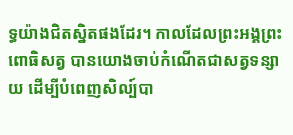ទ្ធយ៉ាងជិតស្និតផងដែរ។ កាលដែលព្រះអង្គព្រះពោធិសត្វ បានយោងចាប់កំណើតជាសត្វទន្សាយ ដើម្បីបំពេញសិល្ប៍បា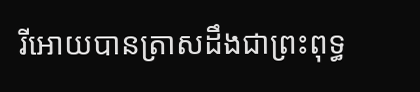រីអោយបានត្រាសដឹងជាព្រះពុទ្ធ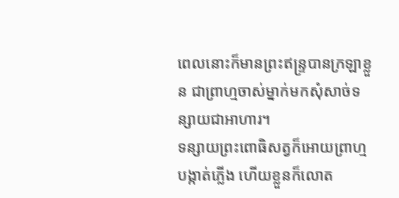ពេលនោះក៏មានព្រះឥន្ទ្របានក្រឡាខ្លួន ជាព្រាហ្មចាស់ម្នាក់មកសុំសាច់ទន្សាយជាអាហារ។
ទន្សាយព្រះពោធិសត្វក៏អោយព្រាហ្មបង្កាត់ភ្លើង ហើយខ្លួនក៏លោត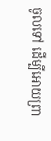ចូលទៅ ដើម្បីអោយព្រា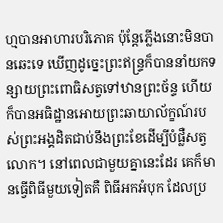ហ្មបានអាហារបរិភោគ ប៉ុន្តែភ្លើងនោះមិនបានឆេះទេ ឃើញដូច្នេះព្រះឥន្ទ្រក៏បាននាំយកទន្សាយព្រះពោធិសត្វទៅឋានព្រះច័ន្ទ ហើយក៏បានអធិដ្ឋានអោយព្រះឆាយាល័ក្ខណ៍របស់ព្រះអង្គដិតជាប់នឹងព្រះខែដើម្បីបំផ្លឺសត្វលោក។ នៅពេលជាមួយគ្នានេះដែរ គេក៏មានធ្វើពិធីមួយទៀតគឺ ពិធីអកអំបុក ដែលប្រ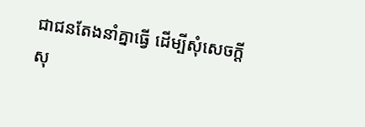ជាជនតែងនាំគ្នាធ្វើ ដើម្បីសុំសេចក្តីសុ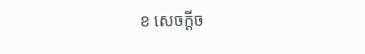ខ សេចក្ដីច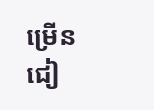ម្រើន ជៀ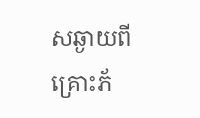សឆ្ងាយពីគ្រោះភ័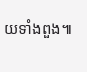យទាំងពួង៕